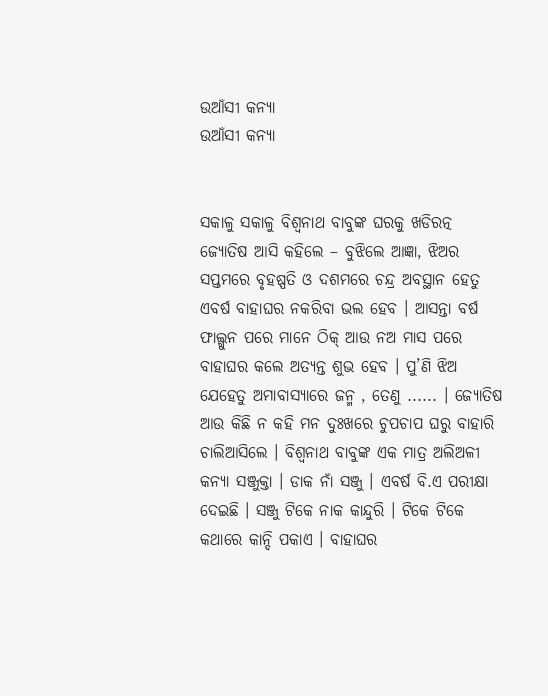ଉଆଁସୀ କନ୍ୟା
ଉଆଁସୀ କନ୍ୟା


ସକାଳୁ ସକାଳୁ ବିଶ୍ୱନାଥ ବାବୁଙ୍କ ଘରକୁ ଖଡିରତ୍ନ ଜ୍ୟୋତିଷ ଆସି କହିଲେ – ବୁଝିଲେ ଆଜ୍ଞା, ଝିଅର ସପ୍ତମରେ ବୃହଷ୍ପତି ଓ ଦଶମରେ ଚନ୍ଦ୍ର ଅବସ୍ଥାନ ହେତୁ ଏବର୍ଷ ବାହାଘର ନକରିବା ଭଲ ହେବ । ଆସନ୍ତା ବର୍ଷ ଫାଲ୍ଗୁନ ପରେ ମାନେ ଠିକ୍ ଆଉ ନଅ ମାସ ପରେ ବାହାଘର କଲେ ଅତ୍ୟନ୍ତ ଶୁଭ ହେବ । ପୁ’ଣି ଝିଅ ଯେହେତୁ ଅମାବାସ୍ୟାରେ ଜନ୍ମ , ତେଣୁ ...... । ଜ୍ୟୋତିଷ ଆଉ କିଛି ନ କହି ମନ ଦୁଃଖରେ ଚୁପଚାପ ଘରୁ ବାହାରି ଚାଲିଆସିଲେ । ବିଶ୍ୱନାଥ ବାବୁଙ୍କ ଏକ ମାତ୍ର ଅଲିଅଳୀ କନ୍ୟା ସଞ୍ଜୁକ୍ତା । ଡାକ ନାଁ ସଞ୍ଜୁ । ଏବର୍ଷ ବି.ଏ ପରୀକ୍ଷା ଦେଇଛି । ସଞ୍ଜୁ ଟିକେ ନାକ କାନ୍ଦୁରି । ଟିକେ ଟିକେ କଥାରେ କାନ୍ଦି ପକାଏ । ବାହାଘର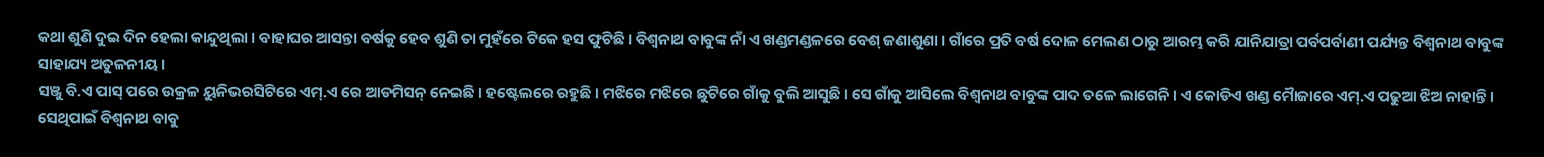କଥା ଶୁଣି ଦୁଇ ଦିନ ହେଲା କାନ୍ଦୁଥିଲା । ବାହାଘର ଆସନ୍ତା ବର୍ଷକୁ ହେବ ଶୁଣି ତା ମୁହଁରେ ଟିକେ ହସ ଫୁଟିଛି । ବିଶ୍ୱନାଥ ବାବୁଙ୍କ ନାଁ ଏ ଖଣ୍ଡମଣ୍ଡଳରେ ବେଶ୍ ଜଣାଶୁଣା । ଗାଁରେ ପ୍ରତି ବର୍ଷ ଦୋଳ ମେଲଣ ଠାରୁ ଆରମ୍ଭ କରି ଯାନିଯାତ୍ରା ପର୍ବପର୍ବାଣୀ ପର୍ଯ୍ୟନ୍ତ ବିଶ୍ୱନାଥ ବାବୁଙ୍କ ସାହାଯ୍ୟ ଅତୁଳନୀୟ ।
ସଞ୍ଜୁ ବି.ଏ ପାସ୍ ପରେ ଉକ୍ରଳ ୟୁନିଭରସିଟିରେ ଏମ୍.ଏ ରେ ଆଡମିସନ୍ ନେଇଛି । ହଷ୍ଟେଲରେ ରହୁଛି । ମଝିରେ ମଝିରେ ଛୁଟିରେ ଗାଁକୁ ବୁଲି ଆସୁଛି । ସେ ଗାଁକୁ ଆସିଲେ ବିଶ୍ୱନାଥ ବାବୁଙ୍କ ପାଦ ତଳେ ଲାଗେନି । ଏ କୋଡିଏ ଖଣ୍ଡ ମୈାଜାରେ ଏମ୍.ଏ ପଢୁଆ ଝିଅ ନାହାନ୍ତି । ସେଥିପାଇଁ ବିଶ୍ୱନାଥ ବାବୁ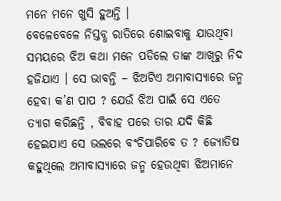ମନେ ମନେ ଖୁସି ହୁଅନ୍ତି ।
ବେଳେବେଳେ ନିସ୍ତବ୍ଧ ରାତିରେ ଶୋଇବାକୁ ଯାଉଥିବା ସମୟରେ ଝିଅ କଥା ମନେ ପଡିଲେ ତାଙ୍କ ଆଖିରୁ ନିଦ ହଜିଯାଏ । ସେ ଭାବନ୍ତି – ଝିଅଟିଏ ଅମାବାସ୍ୟାରେ ଜନ୍ମ ହେବା କ’ଣ ପାପ ? ଯେଉଁ ଝିଅ ପାଇଁ ସେ ଏତେ ତ୍ୟାଗ କରିଛନ୍ତି , ବିବାହ ପରେ ତାର ଯଦି କିଛି ହେଇଯାଏ ସେ ଭଲରେ ବଂଚିପାରିବେ ତ ? ଜ୍ୟୋତିଷ କହୁଥିଲେ ଅମାବାସ୍ୟାରେ ଜନ୍ମ ହେଉଥିବା ଝିଅମାନେ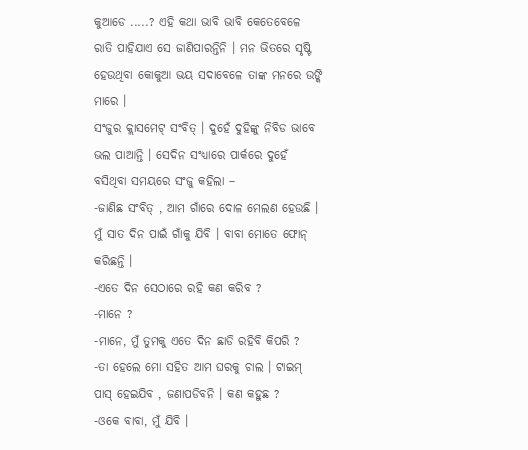କୁଆଡେ .....? ଏହି କଥା ଭାବି ଭାବି କେତେବେଳେ ରାତି ପାହିଯାଏ ସେ ଜାଣିପାରନ୍ତିନି । ମନ ଭିତରେ ସୃଷ୍ଟି ହେଉଥିବା କୋକୁଆ ଭୟ ସଦାବେଳେ ତାଙ୍କ ମନରେ ଉଙ୍କି ମାରେ ।
ସଂଜୁର କ୍ଲାସମେଟ୍ ସଂବିତ୍ । ଦୁହେଁ ଦୁହିଙ୍କୁ ନିବିଡ ଭାବେ ଭଲ ପାଆନ୍ତି । ସେଦିନ ସଂଧ୍ୟାରେ ପାର୍କରେ ଦୁହେଁ ବସିଥିବା ସମୟରେ ସଂଜୁ କହିଲା –
-ଜାଣିଛ ସଂବିତ୍ , ଆମ ଗାଁରେ ଦୋଳ ମେଲଣ ହେଉଛି । ମୁଁ ସାତ ଦିନ ପାଇଁ ଗାଁକୁ ଯିବି । ବାବା ମୋତେ ଫୋନ୍ କରିଛନ୍ତି ।
-ଏତେ ଦିନ ସେଠାରେ ରହି କଣ କରିବ ?
-ମାନେ ?
-ମାନେ, ମୁଁ ତୁମକୁ ଏତେ ଦିନ ଛାଡି ରହିବି କିପରି ?
-ତା ହେଲେ ମୋ ସହିତ ଆମ ଘରକୁ ଚାଲ । ଟାଇମ୍ ପାସ୍ ହେଇଯିବ , ଜଣାପଡିବନି । କଣ କହୁଛ ?
-ଓକେ ବାବା, ମୁଁ ଯିବି ।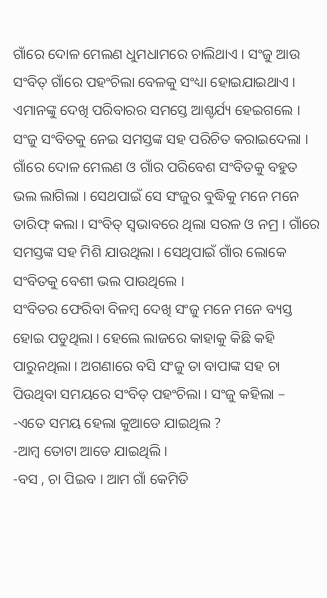ଗାଁରେ ଦୋଳ ମେଲଣ ଧୁମଧାମରେ ଚାଲିଥାଏ । ସଂଜୁ ଆଉ ସଂବିତ୍ ଗାଁରେ ପହଂଚିଲା ବେଳକୁ ସଂଧ୍ୟା ହୋଇଯାଇଥାଏ । ଏମାନଙ୍କୁ ଦେଖି ପରିବାରର ସମସ୍ତେ ଆଶ୍ଚର୍ଯ୍ୟ ହେଇଗଲେ । ସଂଜୁ ସଂବିତକୁ ନେଇ ସମସ୍ତଙ୍କ ସହ ପରିଚିତ କରାଇଦେଲା ।
ଗାଁରେ ଦୋଳ ମେଲଣ ଓ ଗାଁର ପରିବେଶ ସଂବିତକୁ ବହୁତ ଭଲ ଲାଗିଲା । ସେଥପାଇଁ ସେ ସଂଜୁର ବୁଦ୍ଧିକୁ ମନେ ମନେ ତାରିଫ୍ କଲା । ସଂବିତ୍ ସ୍ୱଭାବରେ ଥିଲା ସରଳ ଓ ନମ୍ର । ଗାଁରେ ସମସ୍ତଙ୍କ ସହ ମିଶି ଯାଉଥିଲା । ସେଥିପାଇଁ ଗାଁର ଲୋକେ ସଂବିତକୁ ବେଶୀ ଭଲ ପାଉଥିଲେ ।
ସଂବିତର ଫେରିବା ବିଳମ୍ବ ଦେଖି ସଂଜୁ ମନେ ମନେ ବ୍ୟସ୍ତ ହୋଇ ପଡୁଥିଲା । ହେଲେ ଲାଜରେ କାହାକୁ କିଛି କହି ପାରୁନଥିଲା । ଅଗଣାରେ ବସି ସଂଜୁ ତା ବାପାଙ୍କ ସହ ଚା ପିଉଥିବା ସମୟରେ ସଂବିତ୍ ପହଂଚିଲା । ସଂଜୁ କହିଲା –
-ଏତେ ସମୟ ହେଲା କୁଆଡେ ଯାଇଥିଲ ?
-ଆମ୍ବ ତୋଟା ଆଡେ ଯାଇଥିଲି ।
-ବସ , ଚା ପିଇବ । ଆମ ଗାଁ କେମିତି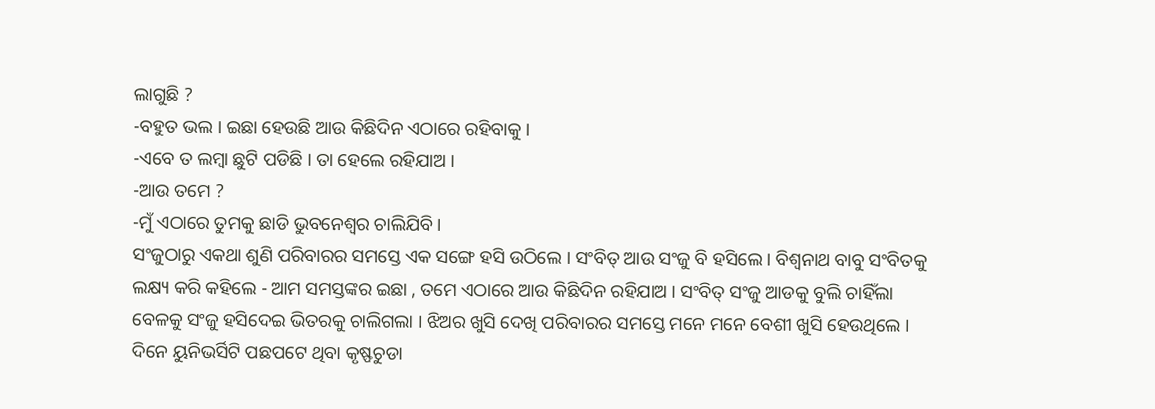ଲାଗୁଛି ?
-ବହୁତ ଭଲ । ଇଛା ହେଉଛି ଆଉ କିଛିଦିନ ଏଠାରେ ରହିବାକୁ ।
-ଏବେ ତ ଲମ୍ବା ଛୁଟି ପଡିଛି । ତା ହେଲେ ରହିଯାଅ ।
-ଆଉ ତମେ ?
-ମୁଁ ଏଠାରେ ତୁମକୁ ଛାଡି ଭୁବନେଶ୍ୱର ଚାଲିଯିବି ।
ସଂଜୁଠାରୁ ଏକଥା ଶୁଣି ପରିବାରର ସମସ୍ତେ ଏକ ସଙ୍ଗେ ହସି ଉଠିଲେ । ସଂବିତ୍ ଆଉ ସଂଜୁ ବି ହସିଲେ । ବିଶ୍ୱନାଥ ବାବୁ ସଂବିତକୁ ଲକ୍ଷ୍ୟ କରି କହିଲେ - ଆମ ସମସ୍ତଙ୍କର ଇଛା , ତମେ ଏଠାରେ ଆଉ କିଛିଦିନ ରହିଯାଅ । ସଂବିତ୍ ସଂଜୁ ଆଡକୁ ବୁଲି ଚାହିଁଲା ବେଳକୁ ସଂଜୁ ହସିଦେଇ ଭିତରକୁ ଚାଲିଗଲା । ଝିଅର ଖୁସି ଦେଖି ପରିବାରର ସମସ୍ତେ ମନେ ମନେ ବେଶୀ ଖୁସି ହେଉଥିଲେ ।
ଦିନେ ୟୁନିଭର୍ସିଟି ପଛପଟେ ଥିବା କୃଷ୍ଫଚୁଡା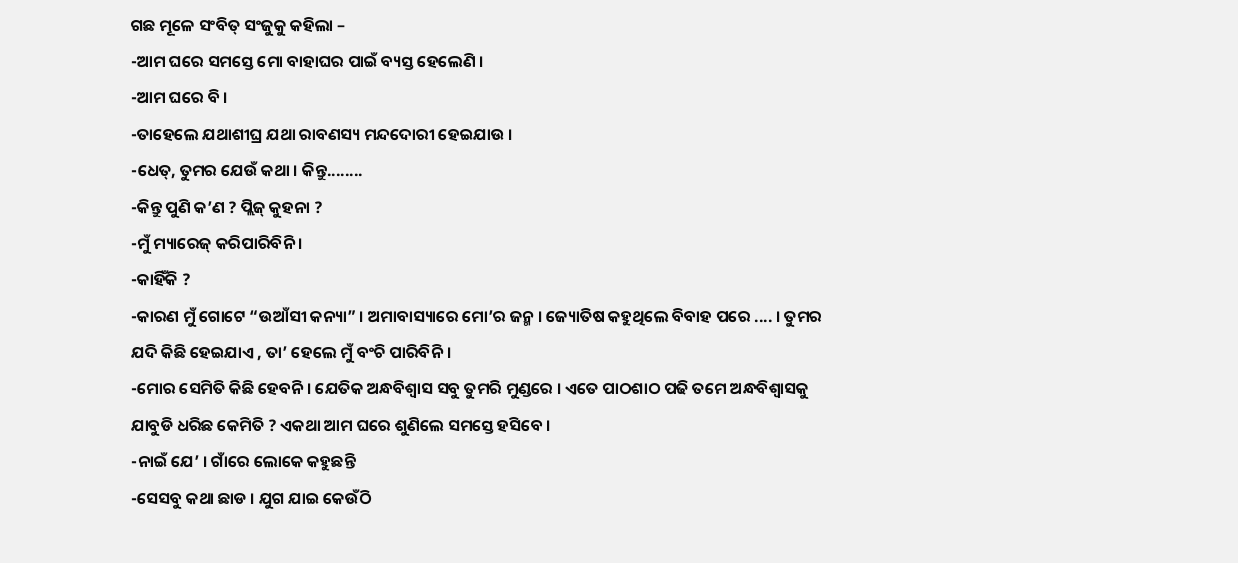ଗଛ ମୂଳେ ସଂବିତ୍ ସଂଜୁକୁ କହିଲା –
-ଆମ ଘରେ ସମସ୍ତେ ମୋ ବାହାଘର ପାଇଁ ବ୍ୟସ୍ତ ହେଲେଣି ।
-ଆମ ଘରେ ବି ।
-ତାହେଲେ ଯଥାଶୀଘ୍ର ଯଥା ରାବଣସ୍ୟ ମନ୍ଦଦୋରୀ ହେଇଯାଉ ।
-ଧେତ୍, ତୁମର ଯେଉଁ କଥା । କିନ୍ତୁ........
-କିନ୍ତୁ ପୁଣି କ’ଣ ? ପ୍ଲିଜ୍ କୁହନା ?
-ମୁଁ ମ୍ୟାରେଜ୍ କରିପାରିବିନି ।
-କାହିଁକି ?
-କାରଣ ମୁଁ ଗୋଟେ “ଉଆଁସୀ କନ୍ୟା” । ଅମାବାସ୍ୟାରେ ମୋ’ର ଜନ୍ମ । ଜ୍ୟୋତିଷ କହୁଥିଲେ ବିବାହ ପରେ .... । ତୁମର ଯଦି କିଛି ହେଇଯାଏ , ତା’ ହେଲେ ମୁଁ ବଂଚି ପାରିବିନି ।
-ମୋର ସେମିତି କିଛି ହେବନି । ଯେତିକ ଅନ୍ଧବିଶ୍ୱାସ ସବୁ ତୁମରି ମୁଣ୍ଡରେ । ଏତେ ପାଠଶାଠ ପଢି ତମେ ଅନ୍ଧବିଶ୍ୱାସକୁ ଯାବୁଡି ଧରିଛ କେମିତି ? ଏକଥା ଆମ ଘରେ ଶୁଣିଲେ ସମସ୍ତେ ହସିବେ ।
-ନାଇଁ ଯେ’ । ଗାଁରେ ଲୋକେ କହୁଛନ୍ତି
-ସେସବୁ କଥା ଛାଡ । ଯୁଗ ଯାଇ କେଉଁଠି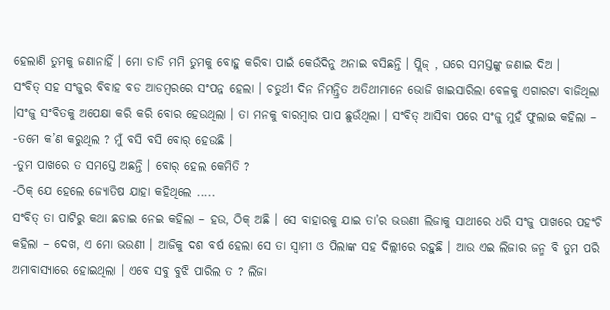ହେଲାଣି ତୁମକୁ ଜଣାନାହିଁ । ମୋ ଡାଡି ମମି ତୁମକୁ ବୋହୁ କରିବା ପାଇଁ କେଉଁଦିନୁ ଅନାଇ ବସିଛନ୍ତି । ପ୍ଲିଜ୍ , ଘରେ ସମସ୍ତଙ୍କୁ ଜଣାଇ ଦିଅ ।
ସଂବିତ୍ ସହ ସଂଜୁର ବିବାହ ବଡ ଆଡମ୍ବରରେ ସଂପନ୍ନ ହେଲା । ଚତୁର୍ଥୀ ଦିନ ନିମନ୍ତ୍ରିତ ଅତିଥୀମାନେ ଭୋଜି ଖାଇସାରିଲା ବେଳକୁ ଏଗାରଟା ବାଜିଥିଲା ।ସଂଜୁ ସଂବିତକୁ ଅପେକ୍ଷା କରି କରି ବୋର ହେଉଥିଲା । ତା ମନକୁ ବାରମ୍ବାର ପାପ ଛୁଉଁଥିଲା । ସଂବିତ୍ ଆସିବା ପରେ ସଂଜୁ ମୁହଁ ଫୁଲାଇ କହିଲା –
-ତମେ କ’ଣ କରୁଥିଲ ? ମୁଁ ବସି ବସି ବୋର୍ ହେଉଛି ।
-ତୁମ ପାଖରେ ତ ସମସ୍ତେ ଅଛନ୍ତି । ବୋର୍ ହେଲ କେମିତି ?
-ଠିକ୍ ଯେ ହେଲେ ଜ୍ୟୋତିଷ ଯାହା କହିଥିଲେ .....
ସଂବିତ୍ ତା ପାଟିରୁ କଥା ଛଡାଇ ନେଇ କହିଲା – ହଉ, ଠିକ୍ ଅଛି । ସେ ବାହାରକୁ ଯାଇ ତା’ର ଭଉଣୀ ଲିଜାକୁ ସାଥୀରେ ଧରି ସଂଜୁ ପାଖରେ ପହଂଚି କହିଲା – ଦେଖ, ଏ ମୋ ଭଉଣୀ । ଆଜିକୁ ଦଶ ବର୍ଷ ହେଲା ସେ ତା ସ୍ୱାମୀ ଓ ପିଲାଙ୍କ ସହ ଦିଲ୍ଲୀରେ ରହୁଛି । ଆଉ ଏଇ ଲିଜାର ଜନ୍ମ ବି ତୁମ ପରି ଅମାବାସ୍ୟାରେ ହୋଇଥିଲା । ଏବେ ସବୁ ବୁଝି ପାରିଲ ତ ? ଲିଜା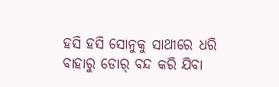ହସି ହସି ସୋନୁକୁ ସାଥୀରେ ଧରି ବାହାରୁ ଡୋର୍ ବନ୍ଦ କରି ଯିବା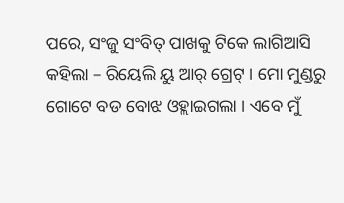ପରେ, ସଂଜୁ ସଂବିତ୍ ପାଖକୁ ଟିକେ ଲାଗିଆସି କହିଲା – ରିୟେଲି ୟୁ ଆର୍ ଗ୍ରେଟ୍ । ମୋ ମୁଣ୍ଡରୁ ଗୋଟେ ବଡ ବୋଝ ଓହ୍ଲାଇଗଲା । ଏବେ ମୁଁ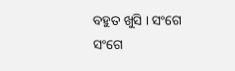ବହୁତ ଖୁସି । ସଂଗେ ସଂଗେ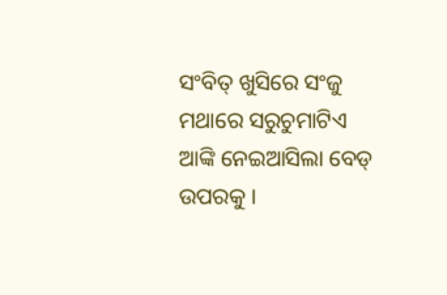ସଂବିତ୍ ଖୁସିରେ ସଂଜୁ ମଥାରେ ସରୁଚୁମାଟିଏ ଆଙ୍କି ନେଇଆସିଲା ବେଡ୍ ଉପରକୁ ।